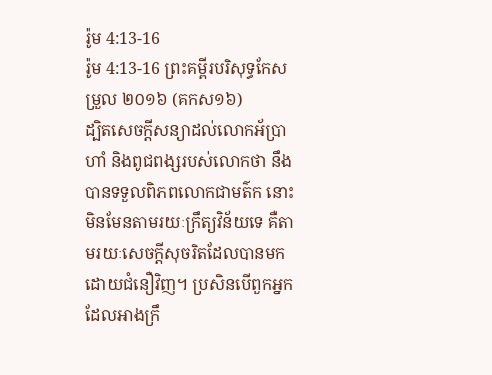រ៉ូម 4:13-16
រ៉ូម 4:13-16 ព្រះគម្ពីរបរិសុទ្ធកែសម្រួល ២០១៦ (គកស១៦)
ដ្បិតសេចក្តីសន្យាដល់លោកអ័ប្រាហាំ និងពូជពង្សរបស់លោកថា នឹងបានទទួលពិភពលោកជាមត៌ក នោះមិនមែនតាមរយៈក្រឹត្យវិន័យទេ គឺតាមរយៈសេចក្តីសុចរិតដែលបានមកដោយជំនឿវិញ។ ប្រសិនបើពួកអ្នកដែលអាងក្រឹ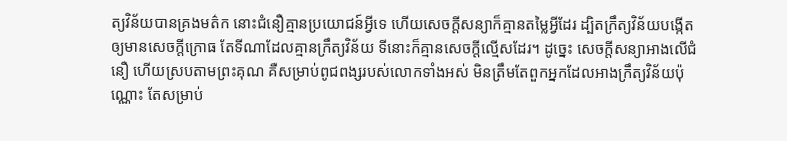ត្យវិន័យបានគ្រងមត៌ក នោះជំនឿគ្មានប្រយោជន៍អ្វីទេ ហើយសេចក្តីសន្យាក៏គ្មានតម្លៃអ្វីដែរ ដ្បិតក្រឹត្យវិន័យបង្កើតឲ្យមានសេចក្តីក្រោធ តែទីណាដែលគ្មានក្រឹត្យវិន័យ ទីនោះក៏គ្មានសេចក្តីល្មើសដែរ។ ដូច្នេះ សេចក្តីសន្យាអាងលើជំនឿ ហើយស្របតាមព្រះគុណ គឺសម្រាប់ពូជពង្សរបស់លោកទាំងអស់ មិនត្រឹមតែពួកអ្នកដែលអាងក្រឹត្យវិន័យប៉ុណ្ណោះ តែសម្រាប់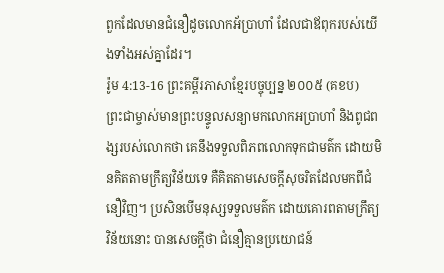ពួកដែលមានជំនឿដូចលោកអ័ប្រាហាំ ដែលជាឪពុករបស់យើងទាំងអស់គ្នាដែរ។
រ៉ូម 4:13-16 ព្រះគម្ពីរភាសាខ្មែរបច្ចុប្បន្ន ២០០៥ (គខប)
ព្រះជាម្ចាស់មានព្រះបន្ទូលសន្យាមកលោកអប្រាហាំ និងពូជពង្សរបស់លោកថា គេនឹងទទួលពិភពលោកទុកជាមត៌ក ដោយមិនគិតតាមក្រឹត្យវិន័យទេ គឺគិតតាមសេចក្ដីសុចរិតដែលមកពីជំនឿវិញ។ ប្រសិនបើមនុស្សទទួលមត៌ក ដោយគោរពតាមក្រឹត្យវិន័យនោះ បានសេចក្ដីថា ជំនឿគ្មានប្រយោជន៍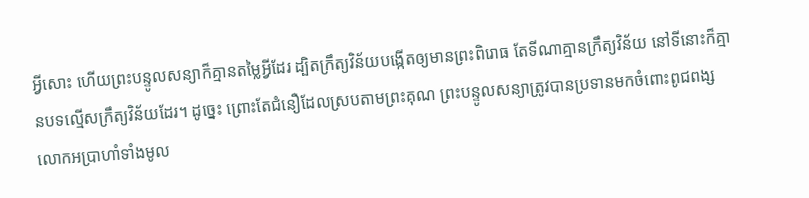អ្វីសោះ ហើយព្រះបន្ទូលសន្យាក៏គ្មានតម្លៃអ្វីដែរ ដ្បិតក្រឹត្យវិន័យបង្កើតឲ្យមានព្រះពិរោធ តែទីណាគ្មានក្រឹត្យវិន័យ នៅទីនោះក៏គ្មានបទល្មើសក្រឹត្យវិន័យដែរ។ ដូច្នេះ ព្រោះតែជំនឿដែលស្របតាមព្រះគុណ ព្រះបន្ទូលសន្យាត្រូវបានប្រទានមកចំពោះពូជពង្សលោកអប្រាហាំទាំងមូល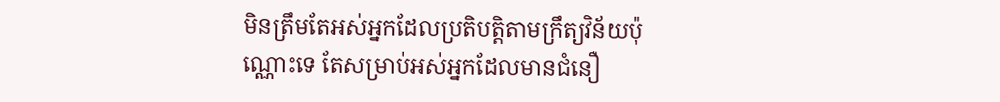មិនត្រឹមតែអស់អ្នកដែលប្រតិបត្តិតាមក្រឹត្យវិន័យប៉ុណ្ណោះទេ តែសម្រាប់អស់អ្នកដែលមានជំនឿ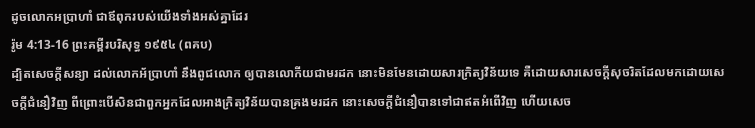ដូចលោកអប្រាហាំ ជាឪពុករបស់យើងទាំងអស់គ្នាដែរ
រ៉ូម 4:13-16 ព្រះគម្ពីរបរិសុទ្ធ ១៩៥៤ (ពគប)
ដ្បិតសេចក្ដីសន្យា ដល់លោកអ័ប្រាហាំ នឹងពូជលោក ឲ្យបានលោកីយជាមរដក នោះមិនមែនដោយសារក្រិត្យវិន័យទេ គឺដោយសារសេចក្ដីសុចរិតដែលមកដោយសេចក្ដីជំនឿវិញ ពីព្រោះបើសិនជាពួកអ្នកដែលអាងក្រិត្យវិន័យបានគ្រងមរដក នោះសេចក្ដីជំនឿបានទៅជាឥតអំពើវិញ ហើយសេច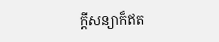ក្ដីសន្យាក៏ឥត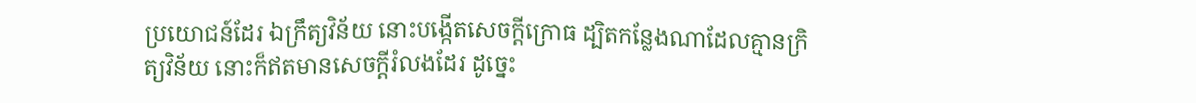ប្រយោជន៍ដែរ ឯក្រឹត្យវិន័យ នោះបង្កើតសេចក្ដីក្រោធ ដ្បិតកន្លែងណាដែលគ្មានក្រិត្យវិន័យ នោះក៏ឥតមានសេចក្ដីរំលងដែរ ដូច្នេះ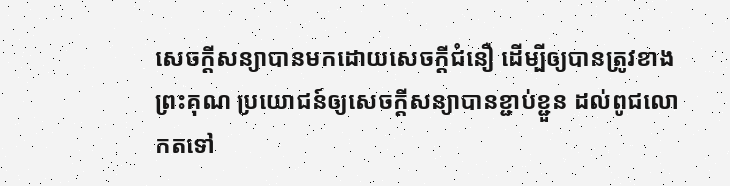សេចក្ដីសន្យាបានមកដោយសេចក្ដីជំនឿ ដើម្បីឲ្យបានត្រូវខាងព្រះគុណ ប្រយោជន៍ឲ្យសេចក្ដីសន្យាបានខ្ជាប់ខ្ជួន ដល់ពូជលោកតទៅ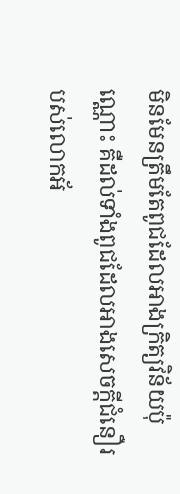មិនមែនត្រឹមតែពូជដែលអាងក្រិត្យវិន័យប៉ុណ្ណោះ គឺដល់ទាំងពូជដែលអាងសេចក្ដីជំនឿរបស់លោកអ័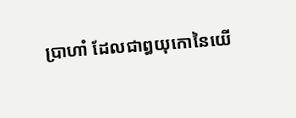ប្រាហាំ ដែលជាឰយុកោនៃយើ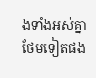ងទាំងអស់គ្នាថែមទៀតផង